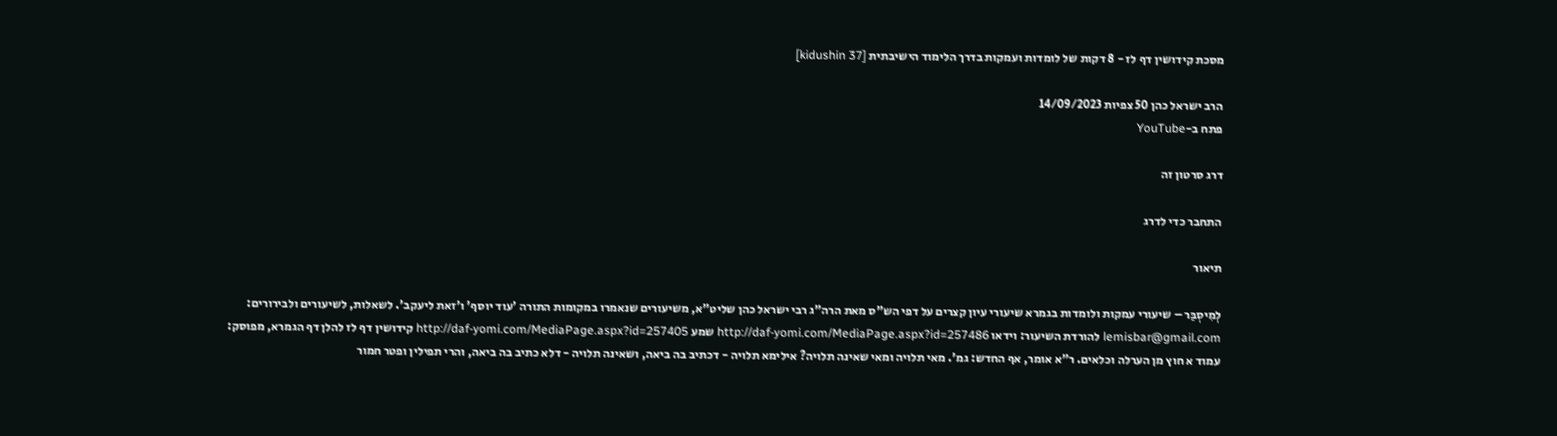מסכת קידושין דף לז - 8 דקות של לומדות ועמקות בדרך הלימוד הישיבתית [kidushin 37]

הרב ישראל כהן 50 צפיות 14/09/2023
פתח ב-YouTube

דרג סרטון זה

התחבר כדי לדרג

תיאור

לְמִיסְבַּר – שיעורי עמקות ולומדות בגמרא שיעורי עיון קצרים על דפי הש"ס מאת הרה"ג רבי ישראל כהן שליט"א, משיעורים שנאמרו במקומות התורה 'עוד יוסף' ו'זאת ליעקב'. לשאלות, לשיעורים ולבירורים: lemisbar@gmail.com להורדת השיעור: וידאו http://daf-yomi.com/MediaPage.aspx?id=257486 שמע http://daf-yomi.com/MediaPage.aspx?id=257405 קידושין דף לז להלן דף הגמרא, מפוסק: עמוד א חוץ מן הערלה וכלאים. ר"א אומר, אף החדש: גמ'. מאי תלויה ומאי שאינה תלויה? אילימא תלויה - דכתיב בה ביאה, ושאינה תלויה - דלא כתיב בה ביאה, והרי תפילין ופטר חמור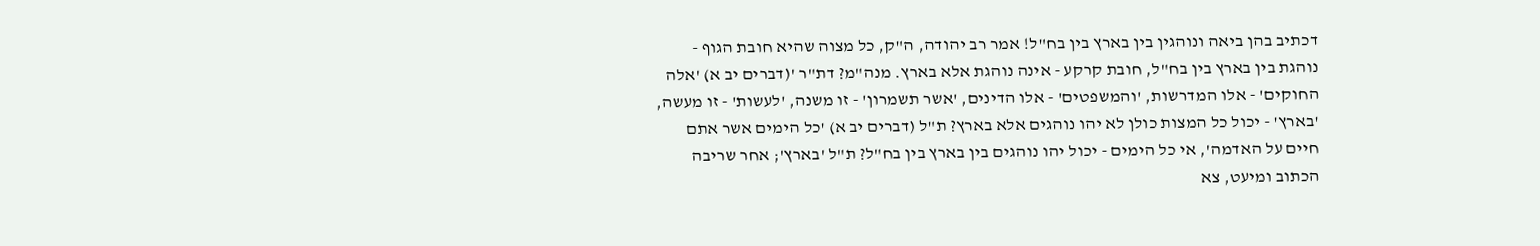דכתיב בהן ביאה ונוהגין בין בארץ בין בח"ל! אמר רב יהודה, ה"ק, כל מצוה שהיא חובת הגוף - נוהגת בין בארץ בין בח"ל, חובת קרקע - אינה נוהגת אלא בארץ. מנה"מ? דת"ר '(דברים יב א) 'אלה החוקים' - אלו המדרשות, 'והמשפטים' - אלו הדינים, 'אשר תשמרון' - זו משנה, 'לעשות' - זו מעשה, 'בארץ' - יכול כל המצות כולן לא יהו נוהגים אלא בארץ? ת"ל (דברים יב א) 'כל הימים אשר אתם חיים על האדמה', אי כל הימים - יכול יהו נוהגים בין בארץ בין בח"ל? ת"ל 'בארץ'; אחר שריבה הכתוב ומיעט, צא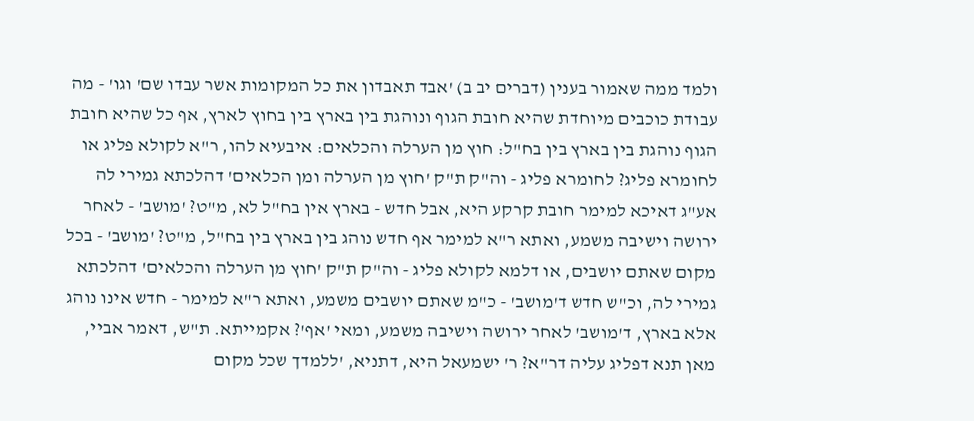ולמד ממה שאמור בענין (דברים יב ב) 'אבד תאבדון את כל המקומות אשר עבדו שם' וגו' - מה עבודת כוכבים מיוחדת שהיא חובת הגוף ונוהגת בין בארץ בין בחוץ לארץ, אף כל שהיא חובת הגוף נוהגת בין בארץ בין בח"ל: חוץ מן הערלה והכלאים: איבעיא להו, ר"א לקולא פליג או לחומרא פליג? לחומרא פליג - וה"ק ת"ק 'חוץ מן הערלה ומן הכלאים' דהלכתא גמירי לה אע"ג דאיכא למימר חובת קרקע היא, אבל חדש - בארץ אין בח"ל לא, מ"ט? 'מושב' - לאחר ירושה וישיבה משמע, ואתא ר"א למימר אף חדש נוהג בין בארץ בין בח"ל, מ"ט? 'מושב' - בכל מקום שאתם יושבים, או דלמא לקולא פליג - וה"ק ת"ק 'חוץ מן הערלה והכלאים' דהלכתא גמירי לה, וכ"ש חדש ד'מושב' - כ"מ שאתם יושבים משמע, ואתא ר"א למימר - חדש אינו נוהג אלא בארץ, ד'מושב' לאחר ירושה וישיבה משמע, ומאי 'אף'? אקמייתא. ת"ש, דאמר אביי, מאן תנא דפליג עליה דר"א? ר' ישמעאל היא, דתניא, 'ללמדך שכל מקום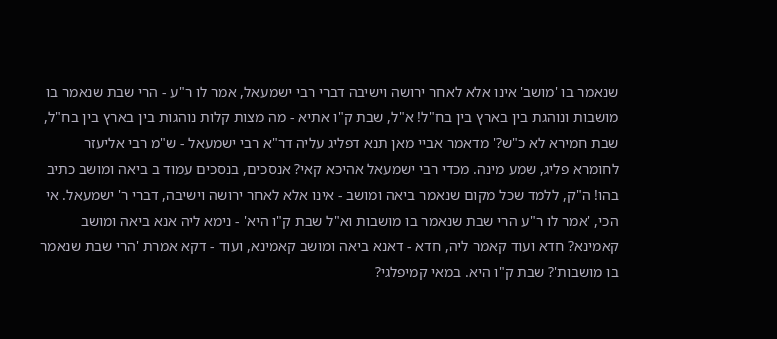שנאמר בו 'מושב' אינו אלא לאחר ירושה וישיבה דברי רבי ישמעאל, אמר לו ר"ע - הרי שבת שנאמר בו מושבות ונוהגת בין בארץ בין בח"ל! א"ל, שבת ק"ו אתיא - מה מצות קלות נוהגות בין בארץ בין בח"ל, שבת חמירא לא כ"ש?' מדאמר אביי מאן תנא דפליג עליה דר"א רבי ישמעאל - ש"מ רבי אליעזר לחומרא פליג, שמע מינה. מכדי רבי ישמעאל אהיכא קאי? אנסכים, בנסכים עמוד ב ביאה ומושב כתיב בהו! ה"ק, ללמד שכל מקום שנאמר ביאה ומושב - אינו אלא לאחר ירושה וישיבה, דברי ר' ישמעאל. אי הכי, 'אמר לו ר"ע הרי שבת שנאמר בו מושבות וא"ל שבת ק"ו היא' - נימא ליה אנא ביאה ומושב קאמינא? חדא ועוד קאמר ליה, חדא - דאנא ביאה ומושב קאמינא, ועוד - דקא אמרת 'הרי שבת שנאמר בו מושבות'? שבת ק"ו היא. במאי קמיפלגי?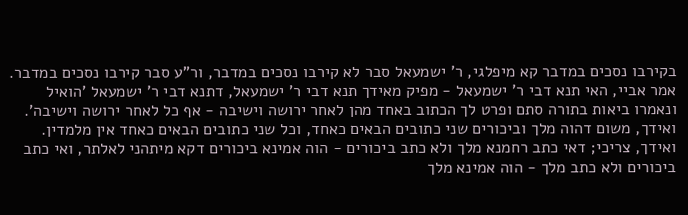בקירבו נסכים במדבר קא מיפלגי, ר' ישמעאל סבר לא קירבו נסכים במדבר, ור"ע סבר קירבו נסכים במדבר. אמר אביי, האי תנא דבי ר' ישמעאל - מפיק מאידך תנא דבי ר' ישמעאל, דתנא דבי ר' ישמעאל 'הואיל ונאמרו ביאות בתורה סתם ופרט לך הכתוב באחד מהן לאחר ירושה וישיבה - אף כל לאחר ירושה וישיבה'. ואידך, משום דהוה מלך וביכורים שני כתובים הבאים כאחד, וכל שני כתובים הבאים כאחד אין מלמדין. ואידך, צריכי; דאי כתב רחמנא מלך ולא כתב ביכורים - הוה אמינא ביכורים דקא מיתהני לאלתר, ואי כתב ביכורים ולא כתב מלך - הוה אמינא מלך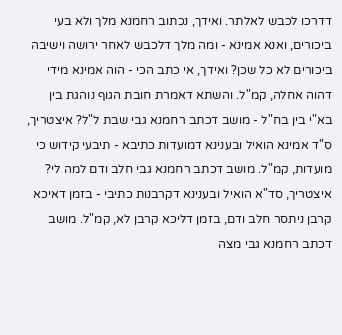דדרכו לכבש לאלתר. ואידך, נכתוב רחמנא מלך ולא בעי ביכורים, ואנא אמינא - ומה מלך דלכבש לאחר ירושה וישיבה ביכורים לא כל שכן? ואידך, אי כתב הכי - הוה אמינא מידי דהוה אחלה, קמ"ל. והשתא דאמרת חובת הגוף נוהגת בין בא"י בין בח"ל - מושב דכתב רחמנא גבי שבת ל"ל? איצטריך, ס"ד אמינא הואיל ובענינא דמועדות כתיבא - תיבעי קידוש כי מועדות, קמ"ל. מושב דכתב רחמנא גבי חלב ודם למה לי? איצטריך, סד"א הואיל ובענינא דקרבנות כתיבי - בזמן דאיכא קרבן ניתסר חלב ודם, בזמן דליכא קרבן לא, קמ"ל. מושב דכתב רחמנא גבי מצה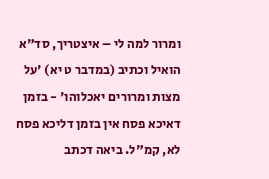ומרור למה לי – איצטריך, סד"א הואיל וכתיב (במדבר ט יא) 'על מצות ומרורים יאכלוהו' - בזמן דאיכא פסח אין בזמן דליכא פסח לא, קמ"ל. ביאה דכתב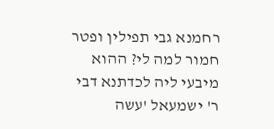רחמנא גבי תפילין ופטר חמור למה לי? ההוא מיבעי ליה לכדתנא דבי ר' ישמעאל 'עשה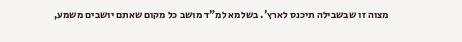מצוה זו שבשבילה תיכנס לארץ'. בשלמא למ"ד מושב כל מקום שאתם יושבים משמע,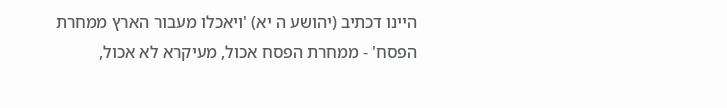היינו דכתיב (יהושע ה יא) 'ויאכלו מעבור הארץ ממחרת הפסח' - ממחרת הפסח אכול, מעיקרא לא אכול,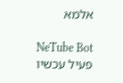אלמא

NeTube Bot
פעיל עכשיו